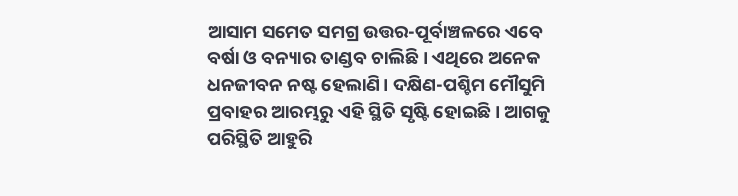ଆସାମ ସମେତ ସମଗ୍ର ଉତ୍ତର-ପୂର୍ବାଞ୍ଚଳରେ ଏବେ ବର୍ଷା ଓ ବନ୍ୟାର ତାଣ୍ଡବ ଚାଲିଛି। ଏଥିରେ ଅନେକ ଧନଜୀବନ ନଷ୍ଟ ହେଲାଣି। ଦକ୍ଷିଣ-ପଶ୍ଚିମ ମୌସୁମି ପ୍ରବାହର ଆରମ୍ଭରୁ ଏହି ସ୍ଥିତି ସୃଷ୍ଟି ହୋଇଛି। ଆଗକୁ ପରିସ୍ଥିତି ଆହୁରି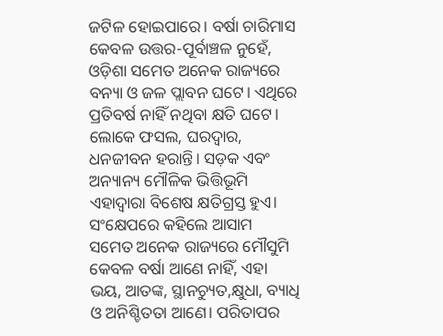ଜଟିଳ ହୋଇପାରେ। ବର୍ଷା ଚାରିମାସ କେବଳ ଉତ୍ତର-ପୂର୍ବାଞ୍ଚଳ ନୁହେଁ, ଓଡ଼ିଶା ସମେତ ଅନେକ ରାଜ୍ୟରେ ବନ୍ୟା ଓ ଜଳ ପ୍ଲାବନ ଘଟେ। ଏଥିରେ ପ୍ରତିବର୍ଷ ନାହିଁ ନଥିବା କ୍ଷତି ଘଟେ। ଲୋକେ ଫସଲ, ଘରଦ୍ବାର, ଧନଜୀବନ ହରାନ୍ତି। ସଡ଼କ ଏବଂ ଅନ୍ୟାନ୍ୟ ମୌଳିକ ଭିତ୍ତିଭୂମି ଏହାଦ୍ବାରା ବିଶେଷ କ୍ଷତିଗ୍ରସ୍ତ ହୁଏ। ସଂକ୍ଷେପରେ କହିଲେ ଆସାମ ସମେତ ଅନେକ ରାଜ୍ୟରେ ମୌସୁମି କେବଳ ବର୍ଷା ଆଣେ ନାହିଁ, ଏହା ଭୟ, ଆତଙ୍କ, ସ୍ଥାନଚ୍ୟୁତ,କ୍ଷୁଧା, ବ୍ୟାଧି ଓ ଅନିଶ୍ଚିତତା ଆଣେ। ପରିତାପର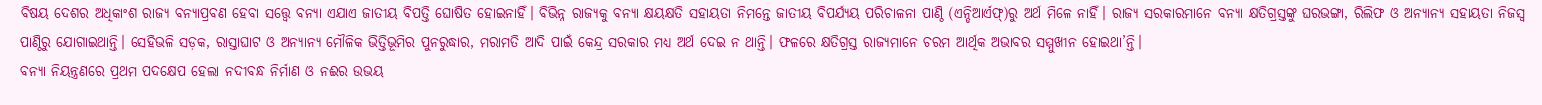ବିଷୟ ଦେଶର ଅଧିକାଂଶ ରାଜ୍ୟ ବନ୍ୟାପ୍ରବଣ ହେବା ସତ୍ତ୍ବେ ବନ୍ୟା ଏଯାଏ ଜାତୀୟ ବିପତ୍ତି ଘୋଷିତ ହୋଇନାହିଁ। ବିଭିନ୍ନ ରାଜ୍ୟକୁ ବନ୍ୟା କ୍ଷୟକ୍ଷତି ସହାୟତା ନିମନ୍ତେ ଜାତୀୟ ବିପର୍ଯ୍ୟୟ ପରିଚାଳନା ପାଣ୍ଠି (ଏନ୍ଡିଆର୍ଏଫ୍)ରୁ ଅର୍ଥ ମିଳେ ନାହିଁ। ରାଜ୍ୟ ସରକାରମାନେ ବନ୍ୟା କ୍ଷତିଗ୍ରସ୍ତଙ୍କୁ ଘରଭଙ୍ଗା, ରିଲିଫ ଓ ଅନ୍ୟାନ୍ୟ ସହାୟତା ନିଜସ୍ବ ପାଣ୍ଠିରୁ ଯୋଗାଇଥାନ୍ତି। ସେହିଭଳି ସଡ଼କ, ରାସ୍ତାଘାଟ ଓ ଅନ୍ୟାନ୍ୟ ମୌଳିକ ଭିତ୍ତିଭୂମିର ପୁନରୁଦ୍ଧାର, ମରାମତି ଆଦି ପାଇଁ କେନ୍ଦ୍ର ସରକାର ମଧ୍ୟ ଅର୍ଥ ଦେଇ ନ ଥାନ୍ତି। ଫଳରେ କ୍ଷତିଗ୍ରସ୍ତ ରାଜ୍ୟମାନେ ଚରମ ଆର୍ଥିକ ଅଭାବର ସମ୍ମୁଖୀନ ହୋଇଥା’ନ୍ତି।
ବନ୍ୟା ନିୟନ୍ତ୍ରଣରେ ପ୍ରଥମ ପଦକ୍ଷେପ ହେଲା ନଦୀବନ୍ଧ ନିର୍ମାଣ ଓ ନଈର ଉଭୟ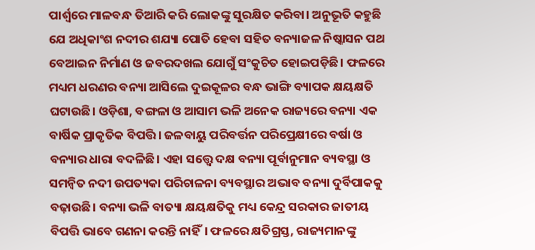ପାର୍ଶ୍ବରେ ମାଳବନ୍ଧ ତିଆରି କରି ଲୋକଙ୍କୁ ସୁରକ୍ଷିତ କରିବା। ଅନୁଭୂତି କହୁଛି ଯେ ଅଧିକାଂଶ ନଦୀର ଶଯ୍ୟା ପୋତି ହେବା ସହିତ ବନ୍ୟାଜଳ ନିଷ୍କାସନ ପଥ ବେଆଇନ ନିର୍ମାଣ ଓ ଜବରଦଖଲ ଯୋଗୁଁ ସଂକୁଚିତ ହୋଇପଡ଼ିଛି। ଫଳରେ ମଧ୍ୟମ ଧରଣର ବନ୍ୟା ଆସିଲେ ଦୁଇକୂଳର ବନ୍ଧ ଭାଙ୍ଗି ବ୍ୟାପକ କ୍ଷୟକ୍ଷତି ଘଟାଉଛି। ଓଡ଼ିଶା, ବଙ୍ଗଳା ଓ ଆସାମ ଭଳି ଅନେକ ରାଜ୍ୟରେ ବନ୍ୟା ଏକ ବାର୍ଷିକ ପ୍ରାକୃତିକ ବିପତ୍ତି। ଜଳବାୟୁ ପରିବର୍ତ୍ତନ ପରିପ୍ରେକ୍ଷୀରେ ବର୍ଷା ଓ ବନ୍ୟାର ଧାରା ବଦଳିଛି। ଏହା ସତ୍ତ୍ବେ ଦକ୍ଷ ବନ୍ୟା ପୂର୍ବାନୁମାନ ବ୍ୟବସ୍ଥା ଓ ସମନ୍ବିତ ନଦୀ ଉପତ୍ୟକା ପରିଚାଳନା ବ୍ୟବସ୍ଥାର ଅଭାବ ବନ୍ୟା ଦୁର୍ବିପାକକୁ ବଢ଼ାଉଛି। ବନ୍ୟା ଭଳି ବାତ୍ୟା କ୍ଷୟକ୍ଷତିକୁ ମଧ୍ୟ କେନ୍ଦ୍ର ସରକାର ଜାତୀୟ ବିପତ୍ତି ଭାବେ ଗଣନା କରନ୍ତି ନାହିଁ। ଫଳରେ କ୍ଷତିଗ୍ରସ୍ତ, ରାଜ୍ୟମାନଙ୍କୁ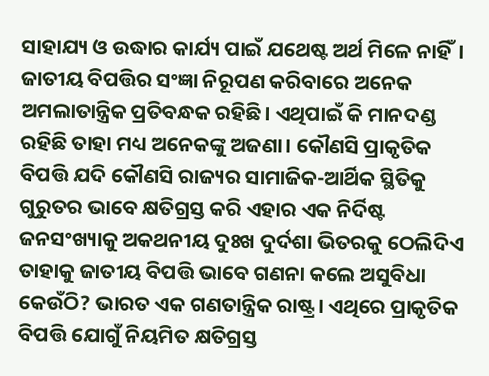ସାହାଯ୍ୟ ଓ ଉଦ୍ଧାର କାର୍ଯ୍ୟ ପାଇଁ ଯଥେଷ୍ଟ ଅର୍ଥ ମିଳେ ନାହିଁ। ଜାତୀୟ ବିପତ୍ତିର ସଂଜ୍ଞା ନିରୂପଣ କରିବାରେ ଅନେକ ଅମଲାତାନ୍ତ୍ରିକ ପ୍ରତିବନ୍ଧକ ରହିଛି। ଏଥିପାଇଁ କି ମାନଦଣ୍ଡ ରହିଛି ତାହା ମଧ୍ୟ ଅନେକଙ୍କୁ ଅଜଣା। କୌଣସି ପ୍ରାକୃତିକ ବିପତ୍ତି ଯଦି କୌଣସି ରାଜ୍ୟର ସାମାଜିକ-ଆର୍ଥିକ ସ୍ଥିତିକୁ ଗୁରୁତର ଭାବେ କ୍ଷତିଗ୍ରସ୍ତ କରି ଏହାର ଏକ ନିର୍ଦିଷ୍ଟ ଜନସଂଖ୍ୟାକୁ ଅକଥନୀୟ ଦୁଃଖ ଦୁର୍ଦଶା ଭିତରକୁ ଠେଲିଦିଏ ତାହାକୁ ଜାତୀୟ ବିପତ୍ତି ଭାବେ ଗଣନା କଲେ ଅସୁବିଧା କେଉଁଠି? ଭାରତ ଏକ ଗଣତାନ୍ତ୍ରିକ ରାଷ୍ଟ୍ର। ଏଥିରେ ପ୍ରାକୃତିକ ବିପତ୍ତି ଯୋଗୁଁ ନିୟମିତ କ୍ଷତିଗ୍ରସ୍ତ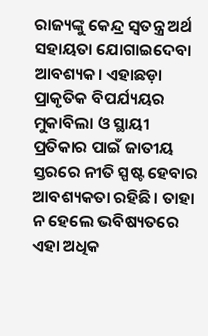ରାଜ୍ୟଙ୍କୁ କେନ୍ଦ୍ର ସ୍ବତନ୍ତ୍ର ଅର୍ଥ ସହାୟତା ଯୋଗାଇଦେବା ଆବଶ୍ୟକ। ଏହାଛଡ଼ା ପ୍ରାକୃତିକ ବିପର୍ଯ୍ୟୟର ମୁକାବିଲା ଓ ସ୍ଥାୟୀ ପ୍ରତିକାର ପାଇଁ ଜାତୀୟ ସ୍ତରରେ ନୀତି ସ୍ପଷ୍ଟ ହେବାର ଆବଶ୍ୟକତା ରହିଛି। ତାହା ନ ହେଲେ ଭବିଷ୍ୟତରେ ଏହା ଅଧିକ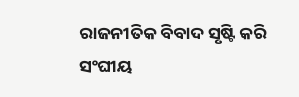ରାଜନୀତିକ ବିବାଦ ସୃଷ୍ଟି କରି ସଂଘୀୟ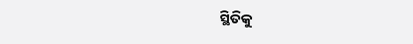ସ୍ଥିତିକୁ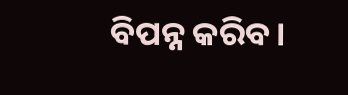ବିପନ୍ନ କରିବ।